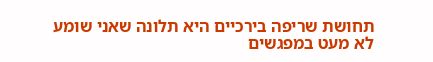תחושת שריפה בירכיים היא תלונה שאני שומע לא מעט במפגשים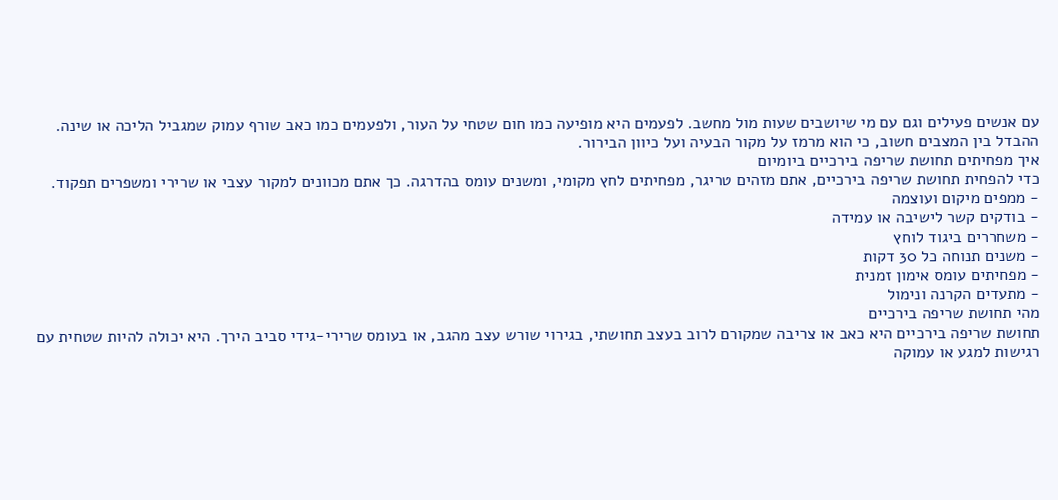עם אנשים פעילים וגם עם מי שיושבים שעות מול מחשב. לפעמים היא מופיעה כמו חום שטחי על העור, ולפעמים כמו כאב שורף עמוק שמגביל הליכה או שינה. ההבדל בין המצבים חשוב, כי הוא מרמז על מקור הבעיה ועל כיוון הבירור.
איך מפחיתים תחושת שריפה בירכיים ביומיום
כדי להפחית תחושת שריפה בירכיים, אתם מזהים טריגר, מפחיתים לחץ מקומי, ומשנים עומס בהדרגה. כך אתם מכוונים למקור עצבי או שרירי ומשפרים תפקוד.
- ממפים מיקום ועוצמה
- בודקים קשר לישיבה או עמידה
- משחררים ביגוד לוחץ
- משנים תנוחה כל 30 דקות
- מפחיתים עומס אימון זמנית
- מתעדים הקרנה ונימול
מהי תחושת שריפה בירכיים
תחושת שריפה בירכיים היא כאב או צריבה שמקורם לרוב בעצב תחושתי, בגירוי שורש עצב מהגב, או בעומס שרירי-גידי סביב הירך. היא יכולה להיות שטחית עם רגישות למגע או עמוקה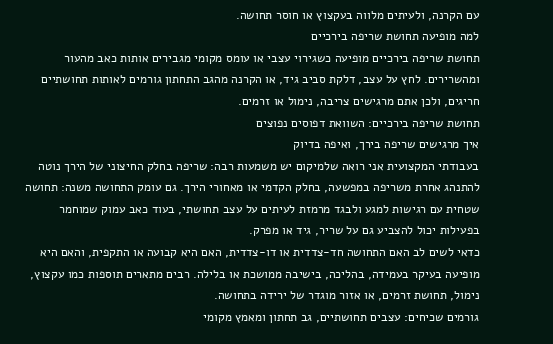עם הקרנה, ולעיתים מלווה בעקצוץ או חוסר תחושה.
למה מופיעה תחושת שריפה בירכיים
תחושת שריפה בירכיים מופיעה כשגירוי עצבי או עומס מקומי מגבירים אותות כאב מהעור ומהשרירים. לחץ על עצב, דלקת סביב גיד, או הקרנה מהגב התחתון גורמים לאותות תחושתיים חריגים, ולכן אתם מרגישים צריבה, נימול או זרמים.
תחושת שריפה בירכיים: השוואת דפוסים נפוצים
איך מרגישים שריפה בירך, ואיפה בדיוק
בעבודתי המקצועית אני רואה שלמיקום יש משמעות רבה: שריפה בחלק החיצוני של הירך נוטה להתנהג אחרת משריפה במפשעה, בחלק הקדמי או מאחורי הירך. גם עומק התחושה משנה: תחושה שטחית עם רגישות למגע ולבגד מרמזת לעיתים על עצב תחושתי, בעוד כאב עמוק שמוחמר בפעילות יכול להצביע גם על שריר, גיד או מפרק.
כדאי לשים לב האם התחושה חד-צדדית או דו-צדדית, האם היא קבועה או התקפית, והאם היא מופיעה בעיקר בעמידה, בהליכה, בישיבה ממושכת או בלילה. רבים מתארים תוספות כמו עקצוץ, נימול, תחושת זרמים, או אזור מוגדר של ירידה בתחושה.
גורמים שכיחים: עצבים תחושתיים, גב תחתון ומאמץ מקומי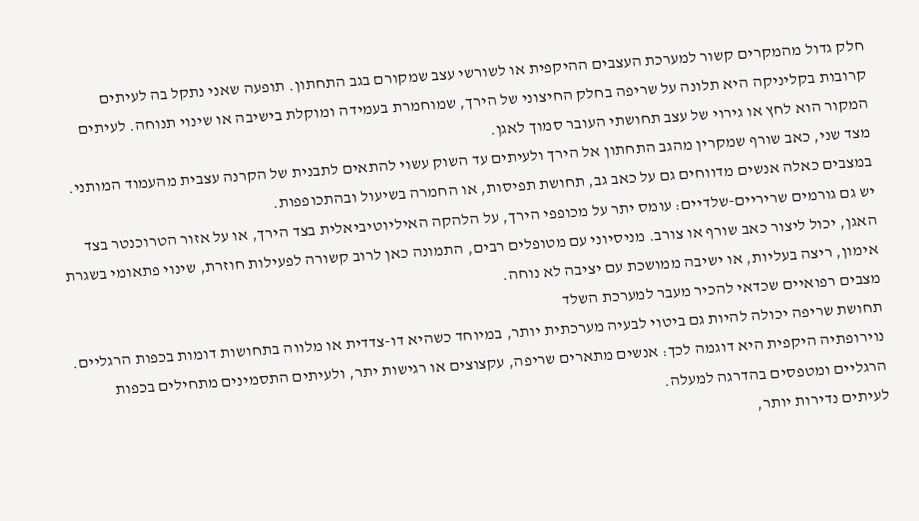חלק גדול מהמקרים קשור למערכת העצבים ההיקפית או לשורשי עצב שמקורם בגב התחתון. תופעה שאני נתקל בה לעיתים קרובות בקליניקה היא תלונה על שריפה בחלק החיצוני של הירך, שמוחמרת בעמידה ומוקלת בישיבה או שינוי תנוחה. לעיתים המקור הוא לחץ או גירוי של עצב תחושתי העובר סמוך לאגן.
מצד שני, כאב שורף שמקרין מהגב התחתון אל הירך ולעיתים עד השוק עשוי להתאים לתבנית של הקרנה עצבית מהעמוד המותני. במצבים כאלה אנשים מדווחים גם על כאב גב, תחושת תפיסות, או החמרה בשיעול ובהתכופפות.
יש גם גורמים שריריים-שלדיים: עומס יתר על מכופפי הירך, על הלהקה האיליוטיביאלית בצד הירך, או על אזור הטרוכנטר בצד האגן, יכול ליצור כאב שורף או צורב. מניסיוני עם מטופלים רבים, התמונה כאן לרוב קשורה לפעילות חוזרת, שינוי פתאומי בשגרת אימון, ריצה בעליות, או ישיבה ממושכת עם יציבה לא נוחה.
מצבים רפואיים שכדאי להכיר מעבר למערכת השלד
תחושת שריפה יכולה להיות גם ביטוי לבעיה מערכתית יותר, במיוחד כשהיא דו-צדדית או מלווה בתחושות דומות בכפות הרגליים. נוירופתיה היקפית היא דוגמה לכך: אנשים מתארים שריפה, עקצוצים או רגישות יתר, ולעיתים התסמינים מתחילים בכפות הרגליים ומטפסים בהדרגה למעלה.
לעיתים נדירות יותר,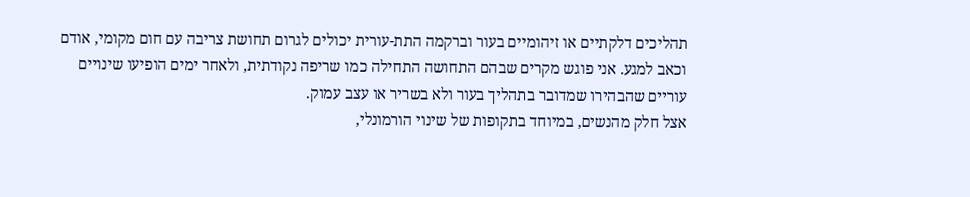תהליכים דלקתיים או זיהומיים בעור וברקמה התת-עורית יכולים לגרום תחושת צריבה עם חום מקומי, אודם וכאב למגע. אני פוגש מקרים שבהם התחושה התחילה כמו שריפה נקודתית, ולאחר ימים הופיעו שינויים עוריים שהבהירו שמדובר בתהליך בעור ולא בשריר או עצב עמוק.
אצל חלק מהנשים, במיוחד בתקופות של שינוי הורמונלי,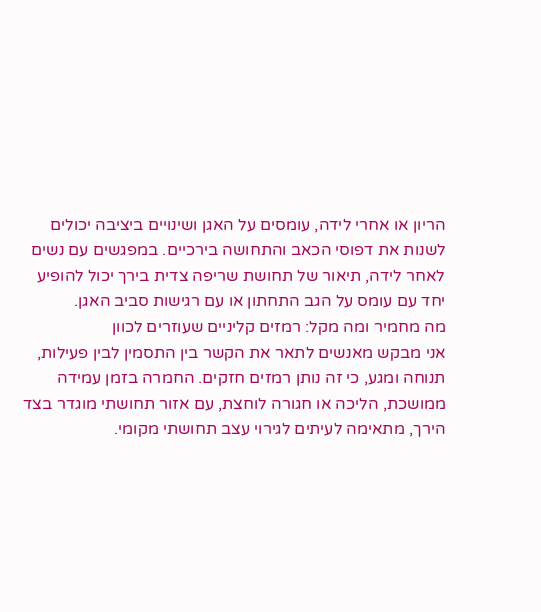הריון או אחרי לידה, עומסים על האגן ושינויים ביציבה יכולים לשנות את דפוסי הכאב והתחושה בירכיים. במפגשים עם נשים לאחר לידה, תיאור של תחושת שריפה צדית בירך יכול להופיע יחד עם עומס על הגב התחתון או עם רגישות סביב האגן.
מה מחמיר ומה מקל: רמזים קליניים שעוזרים לכוון
אני מבקש מאנשים לתאר את הקשר בין התסמין לבין פעילות, תנוחה ומגע, כי זה נותן רמזים חזקים. החמרה בזמן עמידה ממושכת, הליכה או חגורה לוחצת, עם אזור תחושתי מוגדר בצד הירך, מתאימה לעיתים לגירוי עצב תחושתי מקומי.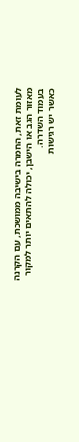לעומת זאת, החמרה בישיבה ממושכת, עם הקרנה מאזור הגב או הישבן, יכולה להתאים יותר למקור בעמוד השדרה.
כאשר יש רגישות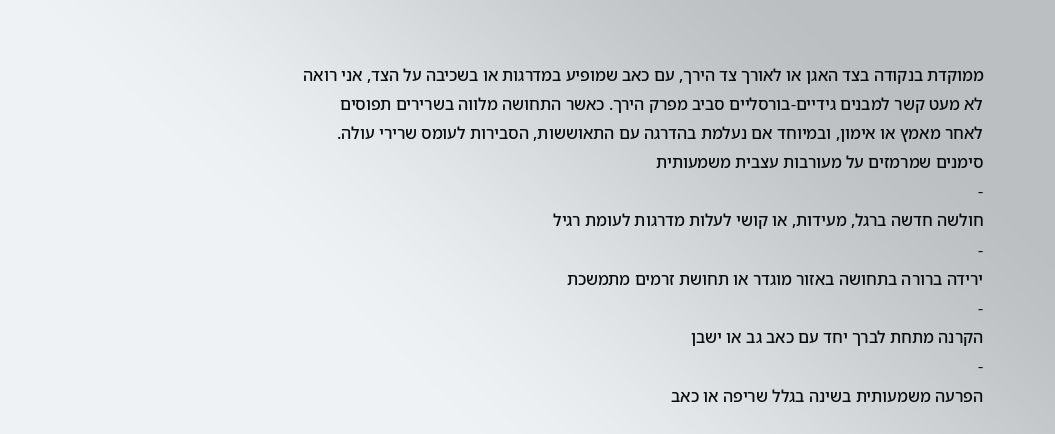ממוקדת בנקודה בצד האגן או לאורך צד הירך, עם כאב שמופיע במדרגות או בשכיבה על הצד, אני רואה לא מעט קשר למבנים גידיים-בורסליים סביב מפרק הירך. כאשר התחושה מלווה בשרירים תפוסים לאחר מאמץ או אימון, ובמיוחד אם נעלמת בהדרגה עם התאוששות, הסבירות לעומס שרירי עולה.
סימנים שמרמזים על מעורבות עצבית משמעותית
-
חולשה חדשה ברגל, מעידות, או קושי לעלות מדרגות לעומת רגיל
-
ירידה ברורה בתחושה באזור מוגדר או תחושת זרמים מתמשכת
-
הקרנה מתחת לברך יחד עם כאב גב או ישבן
-
הפרעה משמעותית בשינה בגלל שריפה או כאב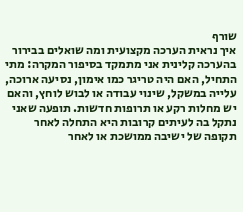שורף
איך נראית הערכה מקצועית ומה שואלים בבירור
בהערכה קלינית אני מתמקד בסיפור המקרה: מתי התחיל, האם היה טריגר כמו אימון, נסיעה ארוכה, עלייה במשקל, שינוי עבודה או לבוש לוחץ, והאם יש מחלות רקע או תרופות חדשות. תופעה שאני נתקל בה לעיתים קרובות היא התחלה לאחר תקופה של ישיבה ממושכת או לאחר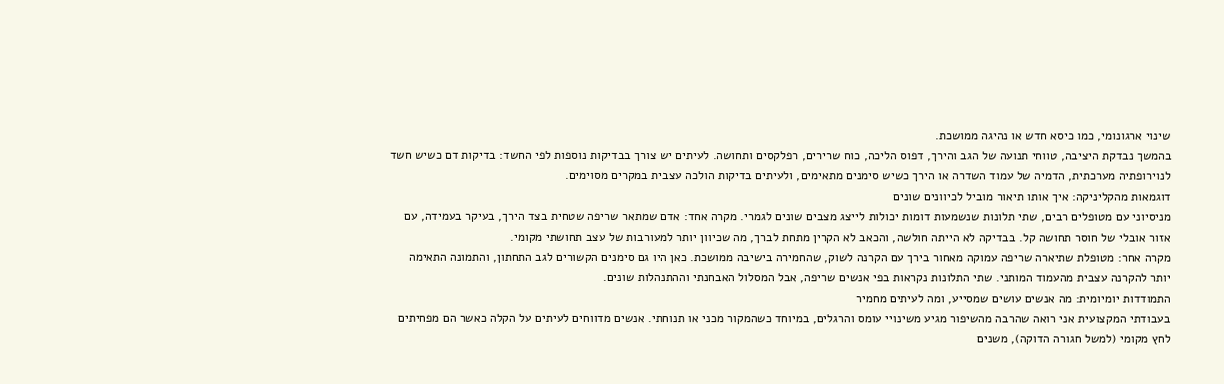שינוי ארגונומי, כמו כיסא חדש או נהיגה ממושכת.
בהמשך נבדקת היציבה, טווחי תנועה של הגב והירך, דפוס הליכה, כוח שרירים, רפלקסים ותחושה. לעיתים יש צורך בבדיקות נוספות לפי החשד: בדיקות דם כשיש חשד לנוירופתיה מערכתית, הדמיה של עמוד השדרה או הירך כשיש סימנים מתאימים, ולעיתים בדיקות הולכה עצבית במקרים מסוימים.
דוגמאות מהקליניקה: איך אותו תיאור מוביל לכיוונים שונים
מניסיוני עם מטופלים רבים, שתי תלונות שנשמעות דומות יכולות לייצג מצבים שונים לגמרי. מקרה אחד: אדם שמתאר שריפה שטחית בצד הירך, בעיקר בעמידה, עם אזור אובלי של חוסר תחושה קל. בבדיקה לא הייתה חולשה, והכאב לא הקרין מתחת לברך, מה שכיוון יותר למעורבות של עצב תחושתי מקומי.
מקרה אחר: מטופלת שתיארה שריפה עמוקה מאחור בירך עם הקרנה לשוק, שהחמירה בישיבה ממושכת. כאן היו גם סימנים הקשורים לגב התחתון, והתמונה התאימה יותר להקרנה עצבית מהעמוד המותני. שתי התלונות נקראות בפי אנשים שריפה, אבל המסלול האבחנתי וההתנהלות שונים.
התמודדות יומיומית: מה אנשים עושים שמסייע, ומה לעיתים מחמיר
בעבודתי המקצועית אני רואה שהרבה מהשיפור מגיע משינויי עומס והרגלים, במיוחד כשהמקור מכני או תנוחתי. אנשים מדווחים לעיתים על הקלה כאשר הם מפחיתים לחץ מקומי (למשל חגורה הדוקה), משנים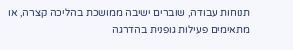תנוחות עבודה, שוברים ישיבה ממושכת בהליכה קצרה, או מתאימים פעילות גופנית בהדרגה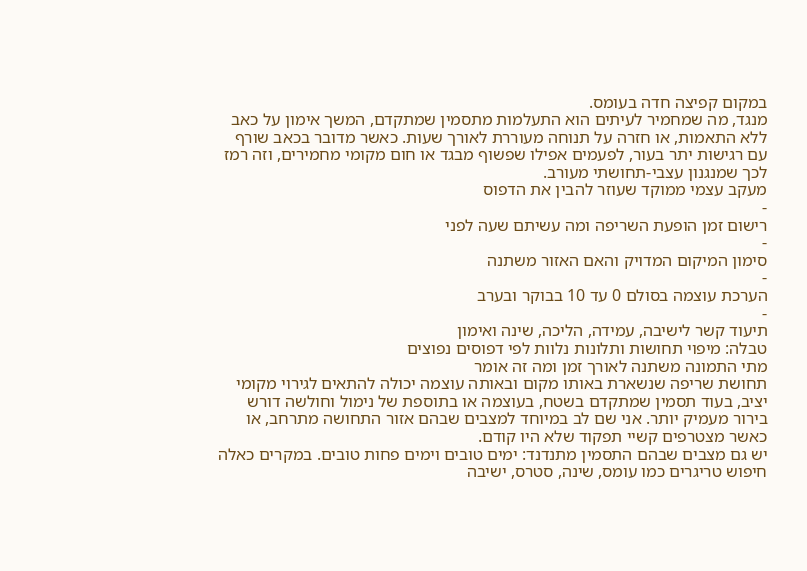במקום קפיצה חדה בעומס.
מנגד, מה שמחמיר לעיתים הוא התעלמות מתסמין שמתקדם, המשך אימון על כאב ללא התאמות, או חזרה על תנוחה מעוררת לאורך שעות. כאשר מדובר בכאב שורף עם רגישות יתר בעור, לפעמים אפילו שפשוף מבגד או חום מקומי מחמירים, וזה רמז לכך שמנגנון עצבי-תחושתי מעורב.
מעקב עצמי ממוקד שעוזר להבין את הדפוס
-
רישום זמן הופעת השריפה ומה עשיתם שעה לפני
-
סימון המיקום המדויק והאם האזור משתנה
-
הערכת עוצמה בסולם 0 עד 10 בבוקר ובערב
-
תיעוד קשר לישיבה, עמידה, הליכה, שינה ואימון
טבלה: מיפוי תחושות ותלונות נלוות לפי דפוסים נפוצים
מתי התמונה משתנה לאורך זמן ומה זה אומר
תחושת שריפה שנשארת באותו מקום ובאותה עוצמה יכולה להתאים לגירוי מקומי יציב, בעוד תסמין שמתקדם בשטח, בעוצמה או בתוספת של נימול וחולשה דורש בירור מעמיק יותר. אני שם לב במיוחד למצבים שבהם אזור התחושה מתרחב, או כאשר מצטרפים קשיי תפקוד שלא היו קודם.
יש גם מצבים שבהם התסמין מתנדנד: ימים טובים וימים פחות טובים. במקרים כאלה חיפוש טריגרים כמו עומס, שינה, סטרס, ישיבה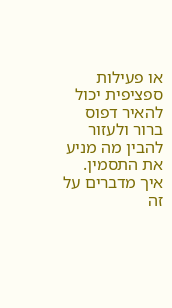או פעילות ספציפית יכול להאיר דפוס ברור ולעזור להבין מה מניע את התסמין.
איך מדברים על זה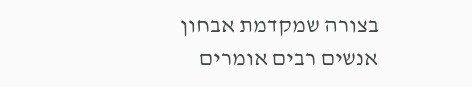בצורה שמקדמת אבחון
אנשים רבים אומרים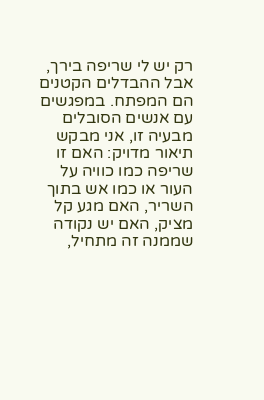רק יש לי שריפה בירך, אבל ההבדלים הקטנים הם המפתח. במפגשים עם אנשים הסובלים מבעיה זו, אני מבקש תיאור מדויק: האם זו שריפה כמו כוויה על העור או כמו אש בתוך השריר, האם מגע קל מציק, האם יש נקודה שממנה זה מתחיל,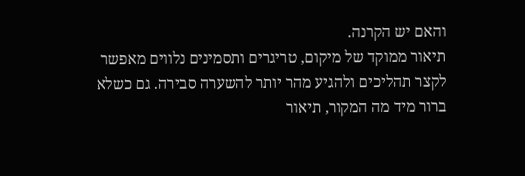והאם יש הקרנה.
תיאור ממוקד של מיקום, טריגרים ותסמינים נלווים מאפשר לקצר תהליכים ולהגיע מהר יותר להשערה סבירה. גם כשלא ברור מיד מה המקור, תיאור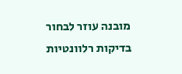מובנה עוזר לבחור בדיקות רלוונטיות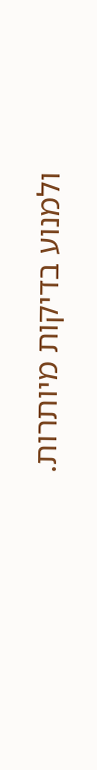ולמנוע בדיקות מיותרות.